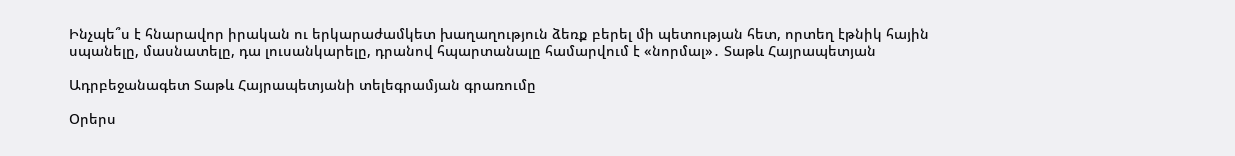Ինչպե՞ս է հնարավոր իրական ու երկարաժամկետ խաղաղություն ձեռք բերել մի պետության հետ, որտեղ էթնիկ հային սպանելը, մասնատելը, դա լուսանկարելը, դրանով հպարտանալը համարվում է «նորմալ»․ Տաթև Հայրապետյան

Ադրբեջանագետ Տաթև Հայրապետյանի տելեգրամյան գրառումը

Օրերս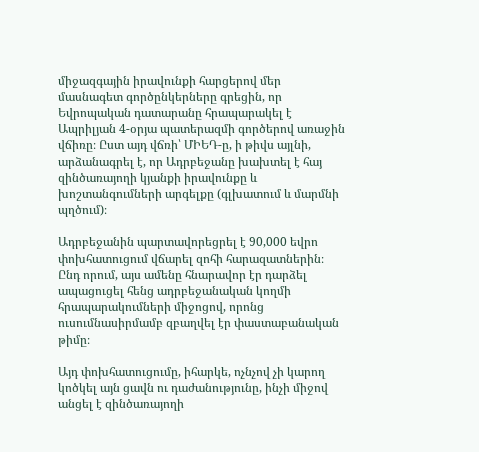միջազգային իրավունքի հարցերով մեր մասնագետ գործընկերները գրեցին, որ Եվրոպական դատարանը հրապարակել է Ապրիլյան 4-օրյա պատերազմի գործերով առաջին վճիռը։ Ըստ այդ վճռի՝ ՄԻԵԴ-ը, ի թիվս այլնի, արձանագրել է, որ Ադրբեջանը խախտել է հայ զինծառայողի կյանքի իրավունքը և խոշտանգումների արգելքը (գլխատում և մարմնի պղծում)։

Ադրբեջանին պարտավորեցրել է 90,000 եվրո փոխհատուցում վճարել զոհի հարազատներին։ Ընդ որում, այս ամենը հնարավոր էր դարձել ապացուցել հենց ադրբեջանական կողմի հրապարակումների միջոցով, որոնց ուսումնասիրմամբ զբաղվել էր փաստաբանական թիմը։

Այդ փոխհատուցումը, իհարկե, ոչնչով չի կարող կոծկել այն ցավն ու դաժանությունը, ինչի միջով անցել է զինծառայողի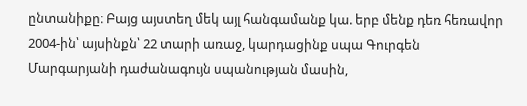ընտանիքը։ Բայց այստեղ մեկ այլ հանգամանք կա. երբ մենք դեռ հեռավոր 2004-ին՝ այսինքն՝ 22 տարի առաջ, կարդացինք սպա Գուրգեն Մարգարյանի դաժանագույն սպանության մասին,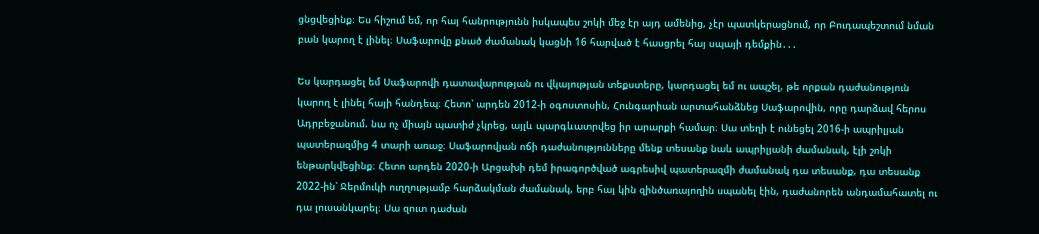ցնցվեցինք։ Ես հիշում եմ, որ հայ հանրությունն իսկապես շոկի մեջ էր այդ ամենից, չէր պատկերացնում, որ Բուդապեշտում նման բան կարող է լինել։ Սաֆարովը քնած ժամանակ կացնի 16 հարված է հասցրել հայ սպայի դեմքին․․․

Ես կարդացել եմ Սաֆարովի դատավարության ու վկայության տեքստերը, կարդացել եմ ու ապշել, թե որքան դաժանություն կարող է լինել հայի հանդեպ։ Հետո՝ արդեն 2012-ի օգոստոսին, Հունգարիան արտահանձնեց Սաֆարովին, որը դարձավ հերոս Ադրբեջանում. նա ոչ միայն պատիժ չկրեց, այլև պարգևատրվեց իր արարքի համար։ Սա տեղի է ունեցել 2016-ի ապրիլյան պատերազմից 4 տարի առաջ։ Սաֆարովյան ոճի դաժանությունները մենք տեսանք նաև ապրիլյանի ժամանակ, էլի շոկի ենթարկվեցինք։ Հետո արդեն 2020-ի Արցախի դեմ իրագործված ագրեսիվ պատերազմի ժամանակ դա տեսանք, դա տեսանք 2022-ին՝ Ջերմուկի ուղղությամբ հարձակման ժամանակ, երբ հայ կին զինծառայողին սպանել էին, դաժանորեն անդամահատել ու դա լուսանկարել։ Սա զուտ դաժան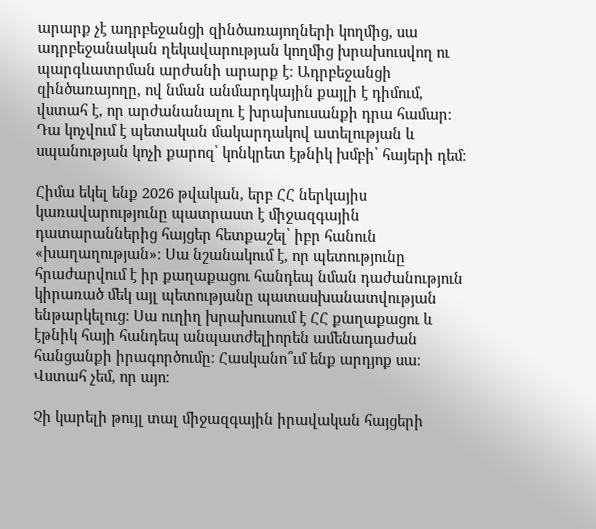արարք չէ ադրբեջանցի զինծառայողների կողմից, սա ադրբեջանական ղեկավարության կողմից խրախուսվող ու պարգևատրման արժանի արարք է։ Ադրբեջանցի զինծառայողը, ով նման անմարդկային քայլի է դիմում, վստահ է, որ արժանանալու է խրախուսանքի դրա համար։ Դա կոչվում է պետական մակարդակով ատելության և սպանության կոչի քարոզ՝ կոնկրետ էթնիկ խմբի՝ հայերի դեմ։

Հիմա եկել ենք 2026 թվական, երբ ՀՀ ներկայիս կառավարությունը պատրաստ է միջազգային դատարաններից հայցեր հետքաշել՝ իբր հանուն «խաղաղության»։ Սա նշանակում է, որ պետությունը հրաժարվում է իր քաղաքացու հանդեպ նման դաժանություն կիրառած մեկ այլ պետությանը պատասխանատվության ենթարկելուց։ Սա ուղիղ խրախուսում է ՀՀ քաղաքացու և էթնիկ հայի հանդեպ անպատժելիորեն ամենադաժան հանցանքի իրագործումը։ Հասկանո՞ւմ ենք արդյոք սա։ Վստահ չեմ, որ այո։

Չի կարելի թույլ տալ միջազգային իրավական հայցերի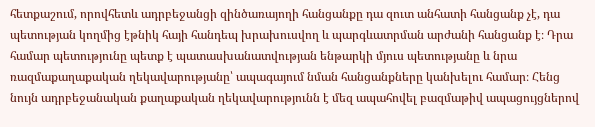հետքաշում, որովհետև ադրբեջանցի զինծառայողի հանցանքը դա զուտ անհատի հանցանք չէ, դա պետության կողմից էթնիկ հայի հանդեպ խրախուսվող և պարգևատրման արժանի հանցանք է։ Դրա համար պետությունը պետք է պատասխանատվության ենթարկի մյուս պետությանը և նրա ռազմաքաղաքական ղեկավարությանը՝ ապագայում նման հանցանքները կանխելու համար։ Հենց նույն ադրբեջանական քաղաքական ղեկավարությունն է մեզ ապահովել բազմաթիվ ապացույցներով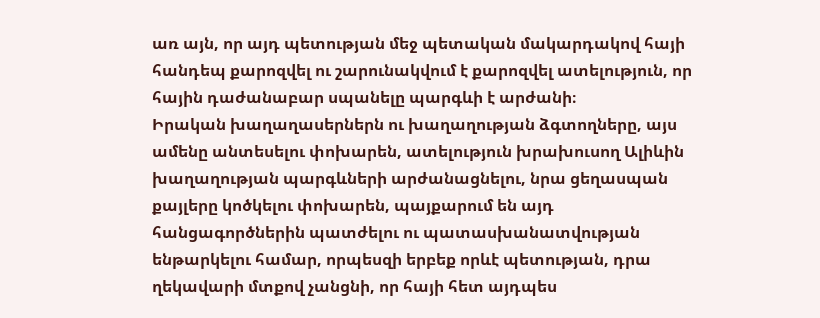առ այն, որ այդ պետության մեջ պետական մակարդակով հայի հանդեպ քարոզվել ու շարունակվում է քարոզվել ատելություն, որ հային դաժանաբար սպանելը պարգևի է արժանի։
Իրական խաղաղասերներն ու խաղաղության ձգտողները, այս ամենը անտեսելու փոխարեն, ատելություն խրախուսող Ալիևին խաղաղության պարգևների արժանացնելու, նրա ցեղասպան քայլերը կոծկելու փոխարեն, պայքարում են այդ հանցագործներին պատժելու ու պատասխանատվության ենթարկելու համար, որպեսզի երբեք որևէ պետության, դրա ղեկավարի մտքով չանցնի, որ հայի հետ այդպես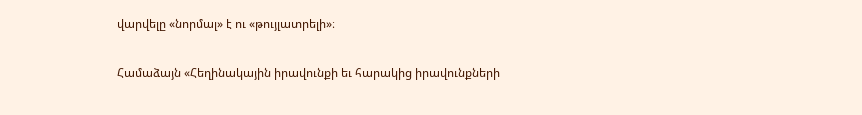վարվելը «նորմալ» է ու «թույլատրելի»։

Համաձայն «Հեղինակային իրավունքի եւ հարակից իրավունքների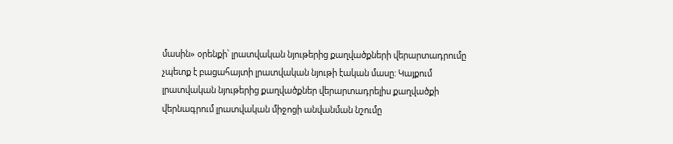մասին» օրենքի՝ լրատվական նյութերից քաղվածքների վերարտադրումը չպետք է բացահայտի լրատվական նյութի էական մասը: Կայքում լրատվական նյութերից քաղվածքներ վերարտադրելիս քաղվածքի վերնագրում լրատվական միջոցի անվանման նշումը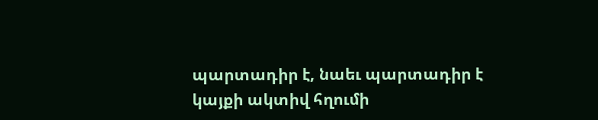պարտադիր է, նաեւ պարտադիր է կայքի ակտիվ հղումի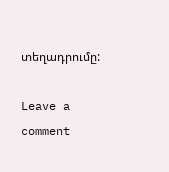տեղադրումը:

Leave a comment